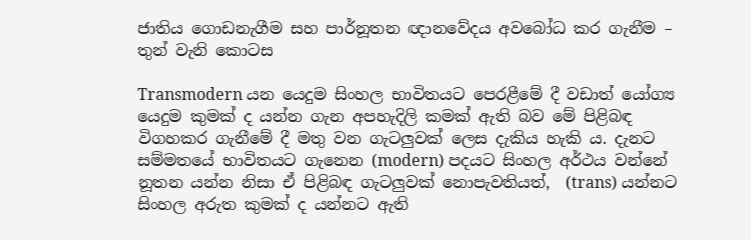ජාතිය ගොඩනැගීම සහ පාර්නූතන ඥානවේදය අවබෝධ කර ගැනීම – තුන් වැනි කොටස

Transmodern යන යෙදුම සිංහල භාවිතයට පෙරළීමේ දී වඩාත් යෝග්‍ය යෙදුම කුමක් ද යන්න ගැන අපහැදිලි කමක් ඇති බව මේ පිළිබඳ විගහකර ගැනීමේ දී මතු වන ගැටලුවක් ලෙස දැකිය හැකි ය. දැනට සම්මතයේ භාවිතයට ගැනෙන (modern) පදයට සිංහල අර්ථය වන්නේ නූතන යන්න නිසා ඒ පිළිබඳ ගැටලුවක් නොපැවතියත්,  (trans) යන්නට සිංහල අරුත කුමක් ද යන්නට ඇති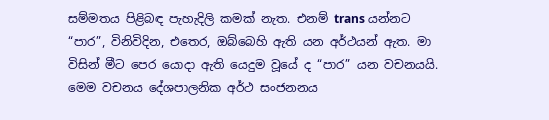සම්මතය පිළිබඳ පැහැදිලි කමක් නැත. එනම් trans යන්නට “පාර”, විනිවිදින, එතෙර, ඔබ්බෙහි ඇති යන අර්ථයන් ඇත. මා විසින් මීට පෙර යොදා ඇති යෙදුම වූයේ ද “පාර” යන වචනයයි. මෙම වචනය දේශපාලනික අර්ථ සංජනනය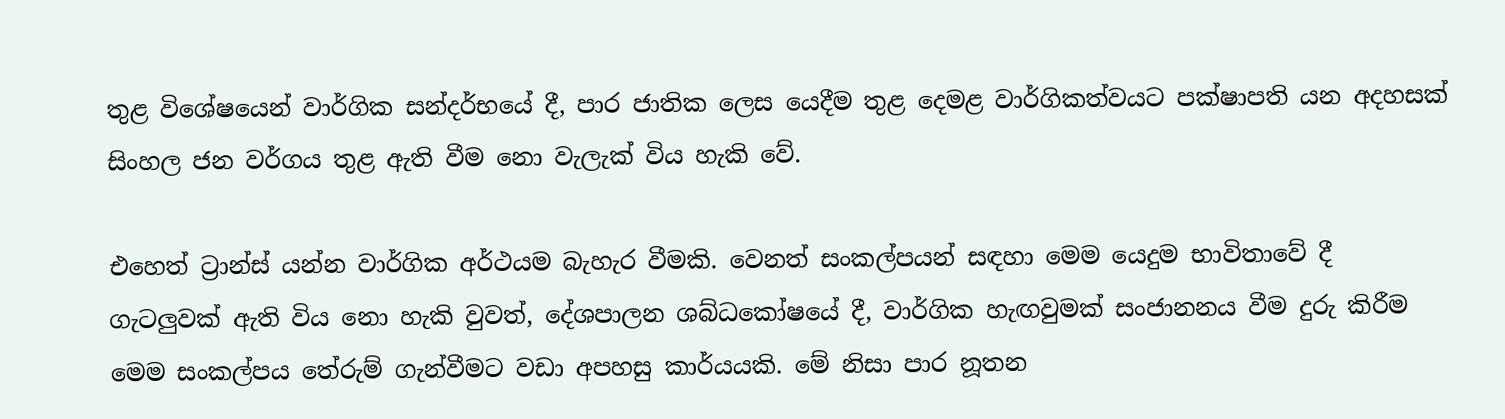තුළ විශේෂයෙන් වාර්ගික සන්දර්භයේ දී, පාර ජාතික ලෙස යෙදීම තුළ දෙමළ වාර්ගිකත්වයට පක්ෂාපති යන අදහසක් සිංහල ජන වර්ගය තුළ ඇති වීම නො වැලැක් විය හැකි වේ.

එහෙත් ට්‍රාන්ස් යන්න වාර්ගික අර්ථයම බැහැර වීමකි. වෙනත් සංකල්පයන් සඳහා මෙම යෙදුම භාවිතාවේ දී ගැටලුවක් ඇති විය නො හැකි වුවත්, දේශපාලන ශබ්ධකෝෂයේ දී, වාර්ගික හැඟවුමක් සංජානනය වීම දුරු කිරීම මෙම සංකල්පය තේරුම් ගැන්වීමට වඩා අපහසු කාර්යයකි. මේ නිසා පාර නූතන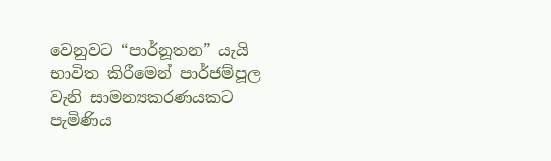වෙනුවට “පාර්නූතන” යැයි භාවිත කිරීමෙන් පාර්ජම්පූල වැනි සාමන්‍යකරණයකට පැමිණිය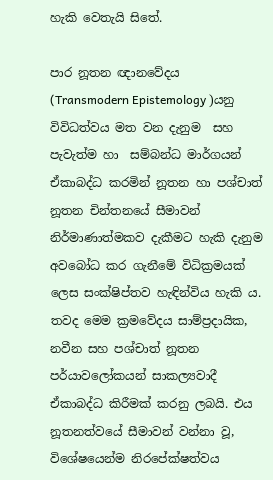හැකි වෙතැයි සිතේ.

පාර නූතන ඥානවේදය (Transmodern Epistemology )යනු විවිධත්වය මත වන දැනුම  සහ පැවැත්ම හා  සම්බන්ධ මාර්ගයන්  ඒකාබද්ධ කරමින් නූතන හා පශ්චාත් නූතන චින්තනයේ සීමාවන්  නිර්මාණාත්මකව දැකීමට හැකි දැනුම අවබෝධ කර ගැනීමේ විධික්‍රමයක් ලෙස සංක්ෂිප්තව හැඳින්විය හැකි ය. තවද මෙම ක්‍රමවේදය සාම්ප්‍රදායික, නවීන සහ පශ්චාත් නූතන පර්යාවලෝකයන් සාකල්‍යවාදී ඒකාබද්ධ කිරීමක් කරනු ලබයි. එය නූතනත්වයේ සීමාවන් වන්නා වූ, විශේෂයෙන්ම නිරපේක්ෂත්වය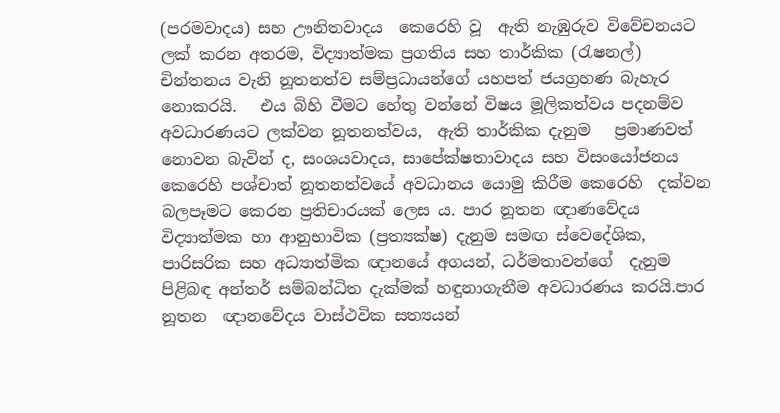(පරමවාදය) සහ ඌනිතවාදය  කෙරෙහි වූ  ඇති නැඹුරුව විවේචනයට ලක් කරන අතරම, විද්‍යාත්මක ප්‍රගතිය සහ තාර්කික (රැෂනල්) චින්තනය වැනි නූතනත්ව සම්ප්‍රධායන්ගේ යහපත් ජයග්‍රහණ බැහැර නොකරයි.   එය බිහි වීමට හේතු වන්නේ විෂය මූලිකත්වය පදනම්ව අවධාරණයට ලක්වන නූතනත්වය,  ඇති තාර්කික දැනුම   ප්‍රමාණවත් නොවන බැවින් ද, සංශයවාදය, සාපේක්ෂතාවාදය සහ විසංයෝජනය කෙරෙහි පශ්චාත් නූතනත්වයේ අවධානය යොමු කිරීම කෙරෙහි  දක්වන බලපෑමට කෙරන ප්‍රතිචාරයක් ලෙස ය. පාර නූතන ඥාණවේදය විද්‍යාත්මක හා ආනුභාවික (ප්‍රත්‍යක්ෂ) දැනුම සමඟ ස්වෙදේශික, පාරිසරික සහ අධ්‍යාත්මික ඥානයේ අගයන්, ධර්මතාවන්ගේ  දැනුම පිළිබඳ අන්තර් සම්බන්ධිත දැක්මක් හඳුනාගැනීම අවධාරණය කරයි.පාර නූතන  ඥානවේදය වාස්ථවික සත්‍යයන්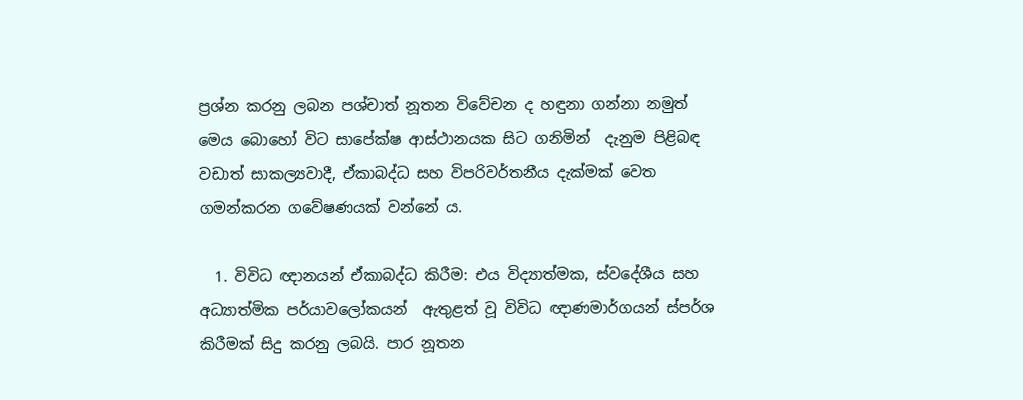ප්‍රශ්න කරනු ලබන පශ්චාත් නූතන විවේචන ද හඳුනා ගන්නා නමුත් මෙය බොහෝ විට සාපේක්ෂ ආස්ථානයක සිට ගනිමින්  දැනුම පිළිබඳ වඩාත් සාකල්‍යවාදී, ඒකාබද්ධ සහ විපරිවර්තනීය දැක්මක් වෙත ගමන්කරන ගවේෂණයක් වන්නේ ය.

  1. විවිධ ඥානයන් ඒකාබද්ධ කිරීම: එය විද්‍යාත්මක, ස්වදේශීය සහ අධ්‍යාත්මික පර්යාවලෝකයන්  ඇතුළත් වූ විවිධ ඥාණමාර්ගයන් ස්පර්ශ කිරීමක් සිදු කරනු ලබයි. පාර නූතන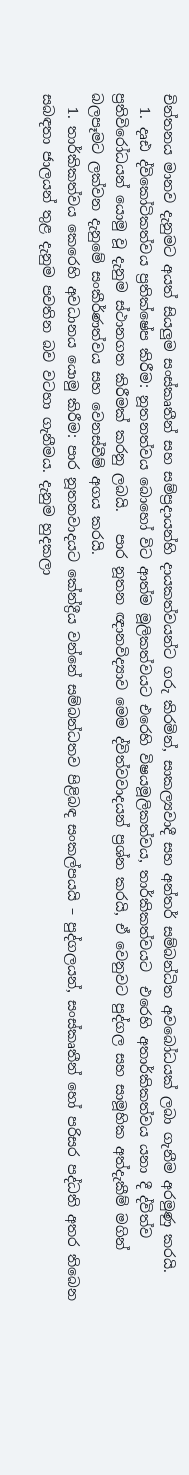චින්තනය මානව දැනුමට අයත් සියලුම සංස්කෘතීන් සහ සම්ප්‍රදායන්හි දායකත්වයන්ට ගරු කිරමින්, සාකල්‍යවාදී සහ අන්තර් සම්බන්ධිත අවබෝධයක් ලබා ගැනීම අරමුණු කරයි.
  1. දෘඪ ද්විකෝටිකත්වය ප්‍රතික්ෂේප කිරීම: නූතනත්වය බොහෝ විට ආත්ම මූලිකත්වයට එරෙහි විෂයමූලිකත්වය, තාර්කිකත්වයට  එරෙහි අතාර්කිකත්වය යනා දී ද්විත්ව ප්‍රතිවිරෝධයන් යොමු වූ දැනුම ස්ථානගත කිරීමක් කරනු ලබයි.   පාර නූතන ඥානවිද්‍යාව මෙම ද්විත්වවාදයන් ප්‍රශ්න කරයි, ඒ වෙනුවට පුද්ගල සහ සාමූහික අත්දැකීම් මගින් බලපෑමට ලක්වන දැනුමේ සංකීර්ණත්වය සහ වෙනස්වීම් අගය කරයි.
  1. තාර්කිකත්වය කෙරෙහි අවධානය යොමු කිරීම: පාර නූතනවාදයට කේන්ද්‍රීය වන්නේ සම්බන්ධතව පිළිබඳ සංකල්පයයි – පුද්ගලයන්, සංස්කෘතීන් හෝ පරිසර පද්ධති අතර තිබෙන සබඳතා ජාලයන් තුළ දැනුම පවතින බව වටහා ගැනීමය. දැනුම හුදකලා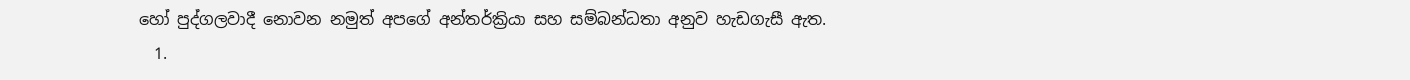හෝ පුද්ගලවාදී නොවන නමුත් අපගේ අන්තර්ක්‍රියා සහ සම්බන්ධතා අනුව හැඩගැසී ඇත.
  1.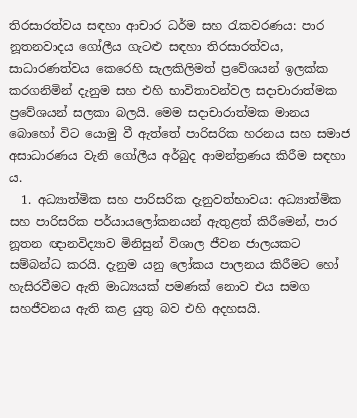තිරසාරත්වය සඳහා ආචාර ධර්ම සහ රැකවරණය: පාර නූතනවාදය ගෝලීය ගැටළු සඳහා තිරසාරත්වය, සාධාරණත්වය කෙරෙහි සැලකිලිමත් ප්‍රවේශයන් ඉලක්ක කරගනිමින් දැනුම සහ එහි භාවිතාවන්වල සදාචාරාත්මක ප්‍රවේශයන් සලකා බලයි. මෙම සදාචාරාත්මක මානය බොහෝ විට යොමු වී ඇත්තේ පාරිසරික හරනය සහ සමාජ අසාධාරණය වැනි ගෝලීය අර්බුද ආමන්ත්‍රණය කිරීම සඳහා ය.
  1. අධ්‍යාත්මික සහ පාරිසරික දැනුවත්භාවය: අධ්‍යාත්මික සහ පාරිසරික පර්යායලෝකනයන් ඇතුළත් කිරීමෙන්, පාර නූතන ඥානවිද්‍යාව මිනිසුන් විශාල ජීවන ජාලයකට සම්බන්ධ කරයි. දැනුම යනු ලෝකය පාලනය කිරීමට හෝ හැසිරවීමට ඇති මාධ්‍යයක් පමණක් නොව එය සමග සහජීවනය ඇති කළ යුතු බව එහි අදහසයි.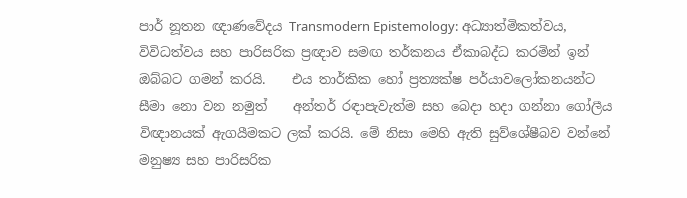පාර් නූතන ඥාණවේදය Transmodern Epistemology: අධ්‍යාත්මිකත්වය, විවිධත්වය සහ පාරිසරික ප්‍රඥාව සමඟ තර්කනය ඒකාබද්ධ කරමින් ඉන් ඔබ්බට ගමන් කරයි.    එය තාර්කික හෝ ප්‍රත්‍යක්ෂ පර්යාවලෝකනයන්ට සීමා නො වන නමුත්    අන්තර් රඳාපැවැත්ම සහ බෙදා හදා ගන්නා ගෝලීය විඥානයක් ඇගයීමකට ලක් කරයි. මේ නිසා මෙහි ඇති සුව්ශේෂීබව වන්නේ මනුෂ්‍ය සහ පාරිසරික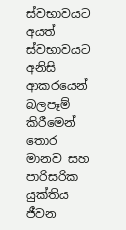ස්වභාවයට අයත් ස්වභාවයට අනිසි ආකරයෙන් බලපෑම් කිරීමෙන් තොර මානව සහ පාරිසරික යුක්තිය ජීවන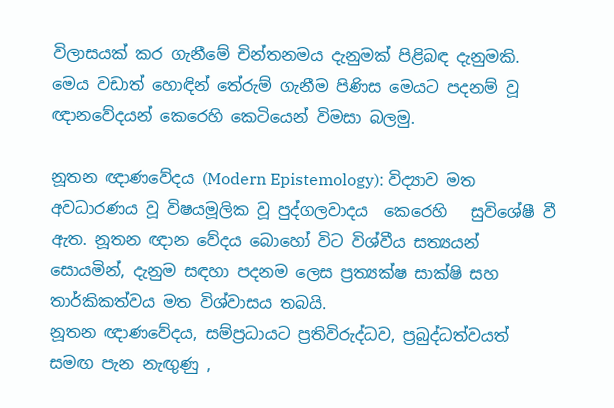විලාසයක් කර ගැනීමේ චින්තනමය දැනුමක් පිළිබඳ දැනුමකි. මෙය වඩාත් හොඳින් තේරුම් ගැනීම පිණිස මෙයට පදනම් වූ ඥානවේදයන් කෙරෙහි කෙටියෙන් විමසා බලමු.

නූතන ඥාණවේදය (Modern Epistemology): විද්‍යාව මත අවධාරණය වූ විෂයමූලික වූ පුද්ගලවාදය  කෙරෙහි   සුවිශේෂී වී ඇත. නූතන ඥාන වේදය බොහෝ විට විශ්වීය සත්‍යයන් සොයමින්, දැනුම සඳහා පදනම ලෙස ප්‍රත්‍යක්ෂ සාක්ෂි සහ තාර්කිකත්වය මත විශ්වාසය තබයි.
නූතන ඥාණවේදය, සම්ප්‍රධායට ප්‍රතිවිරුද්ධව, ප්‍රබුද්ධත්වයත් සමඟ පැන නැඟුණු ,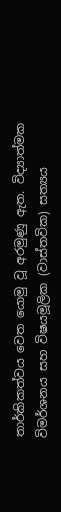තාර්කිකත්වය වෙත යොමු වූ අරමුණු ඇත. විද්‍යාත්මක විමර්ශනය සහ විෂයමූලික (වාස්තවික) සත්‍යය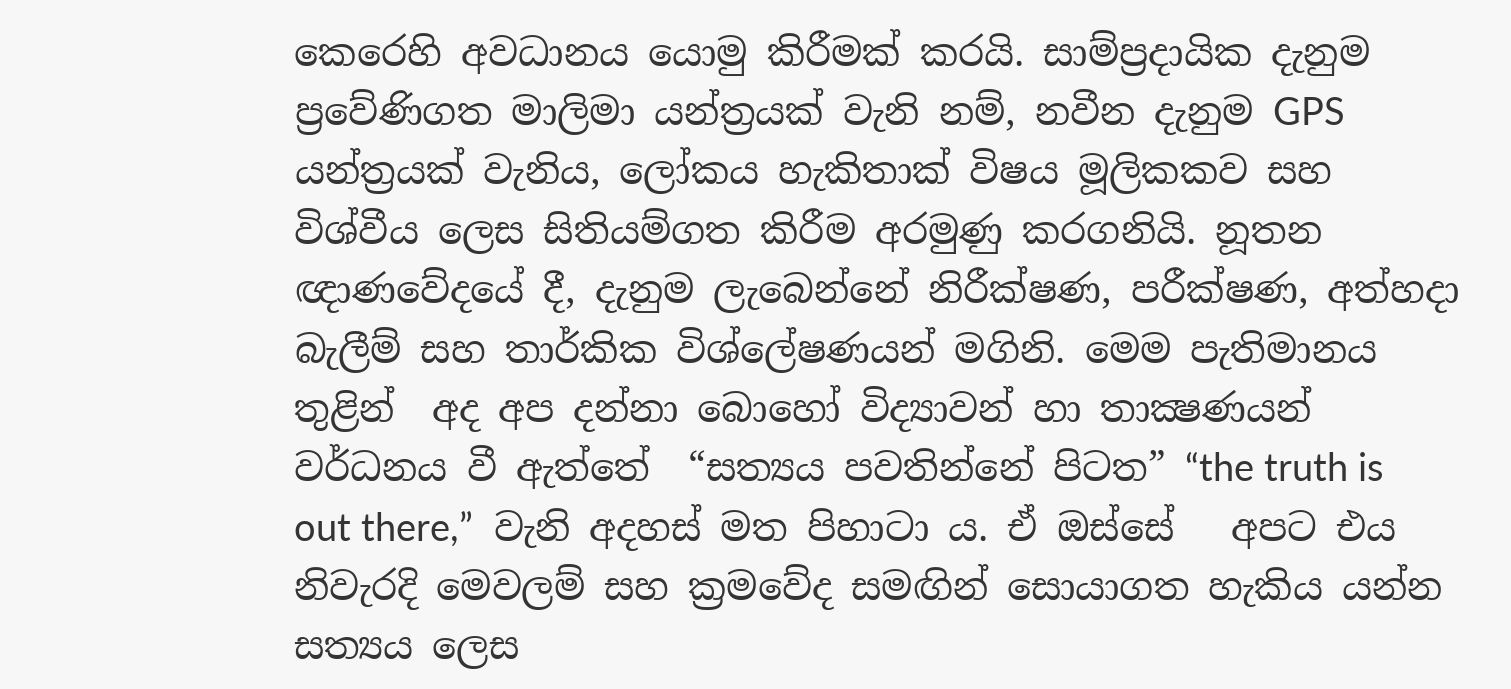කෙරෙහි අවධානය යොමු කිරීමක් කරයි. සාම්ප්‍රදායික දැනුම ප්‍රවේණිගත මාලිමා යන්ත්‍රයක් වැනි නම්, නවීන දැනුම GPS යන්ත්‍රයක් වැනිය, ලෝකය හැකිතාක් විෂය මූලිකකව සහ විශ්වීය ලෙස සිතියම්ගත කිරීම අරමුණු කරගනියි. නූතන ඥාණවේදයේ දී, දැනුම ලැබෙන්නේ නිරීක්ෂණ, පරීක්ෂණ, අත්හදා බැලීම් සහ තාර්කික විශ්ලේෂණයන් මගිනි. මෙම පැතිමානය තුළින්  අද අප දන්නා බොහෝ විද්‍යාවන් හා තාක්‍ෂණයන් වර්ධනය වී ඇත්තේ  “සත්‍යය පවතින්නේ පිටත” “the truth is out there,”  වැනි අදහස් මත පිහාටා ය. ඒ ඔස්සේ   අපට එය නිවැරදි මෙවලම් සහ ක්‍රමවේද සමඟින් සොයාගත හැකිය යන්න සත්‍යය ලෙස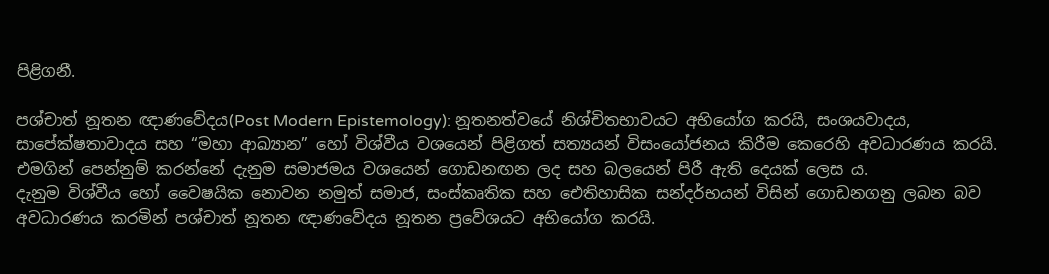පිළිගනී.

පශ්චාත් නූතන ඥාණවේදය(Post Modern Epistemology): නූතනත්වයේ නිශ්චිතභාවයට අභියෝග කරයි, සංශයවාදය, සාපේක්ෂතාවාදය සහ “මහා ආඛ්‍යාන” හෝ විශ්වීය වශයෙන් පිළිගත් සත්‍යයන් විසංයෝජනය කිරීම කෙරෙහි අවධාරණය කරයි. එමගින් පෙන්නුම් කරන්නේ දැනුම සමාජමය වශයෙන් ගොඩනඟන ලද සහ බලයෙන් පිරී ඇති දෙයක් ලෙස ය.
දැනුම විශ්වීය හෝ වෛෂයික නොවන නමුත් සමාජ, සංස්කෘතික සහ ඓතිහාසික සන්දර්භයන් විසින් ගොඩනගනු ලබන බව අවධාරණය කරමින් පශ්චාත් නූතන ඥාණවේදය නූතන ප්‍රවේශයට අභියෝග කරයි.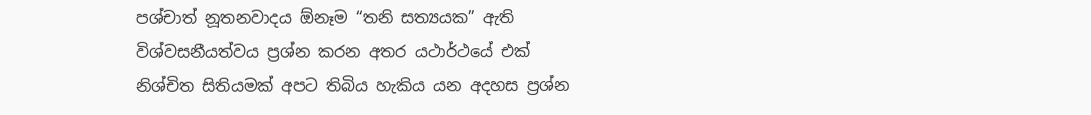පශ්චාත් නූතනවාදය ඕනෑම “තනි සත්‍යයක” ඇති විශ්වසනීයත්වය ප්‍රශ්න කරන අතර යථාර්ථයේ එක් නිශ්චිත සිතියමක් අපට තිබිය හැකිය යන අදහස ප්‍රශ්න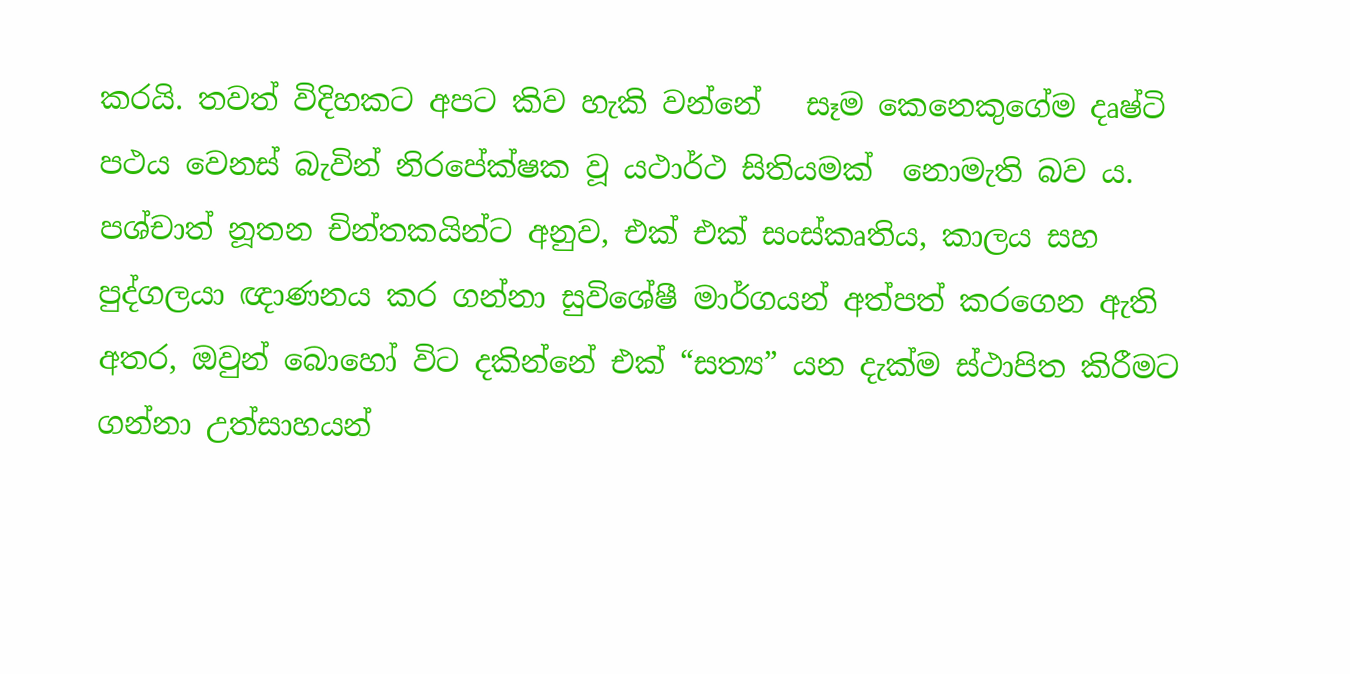කරයි. තවත් විදිහකට අපට කිව හැකි වන්නේ   සෑම කෙනෙකුගේම දෘෂ්ටි පථය වෙනස් බැවින් නිරපේක්ෂක වූ යථාර්ථ සිතියමක්  නොමැති බව ය. පශ්චාත් නූතන චින්තකයින්ට අනුව, එක් එක් සංස්කෘතිය, කාලය සහ පුද්ගලයා ඥාණනය කර ගන්නා සුවිශේෂී මාර්ගයන් අත්පත් කරගෙන ඇති අතර, ඔවුන් බොහෝ විට දකින්නේ එක් “සත්‍ය” යන දැක්ම ස්ථාපිත කිරීමට ගන්නා උත්සාහයන්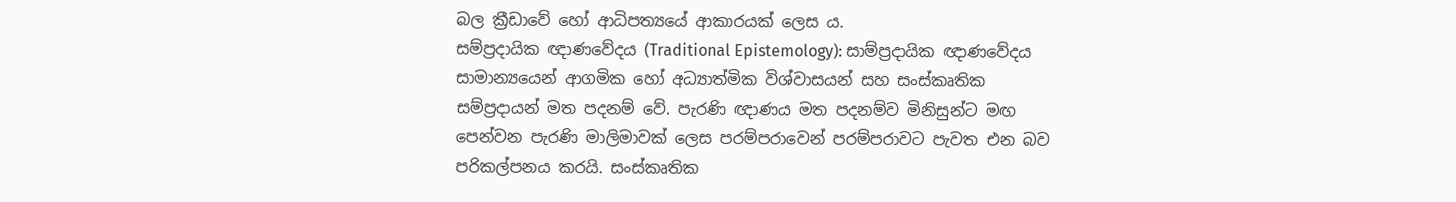බල ක්‍රීඩාවේ හෝ ආධිපත්‍යයේ ආකාරයක් ලෙස ය.
සම්ප්‍රදායික ඥාණවේදය (Traditional Epistemology): සාම්ප්‍රදායික ඥාණවේදය සාමාන්‍යයෙන් ආගමික හෝ අධ්‍යාත්මික විශ්වාසයන් සහ සංස්කෘතික සම්ප්‍රදායන් මත පදනම් වේ. පැරණි ඥාණය මත පදනම්ව මිනිසුන්ට මඟ පෙන්වන පැරණි මාලිමාවක් ලෙස පරම්පරාවෙන් පරම්පරාවට පැවත එන බව පරිකල්පනය කරයි. සංස්කෘතික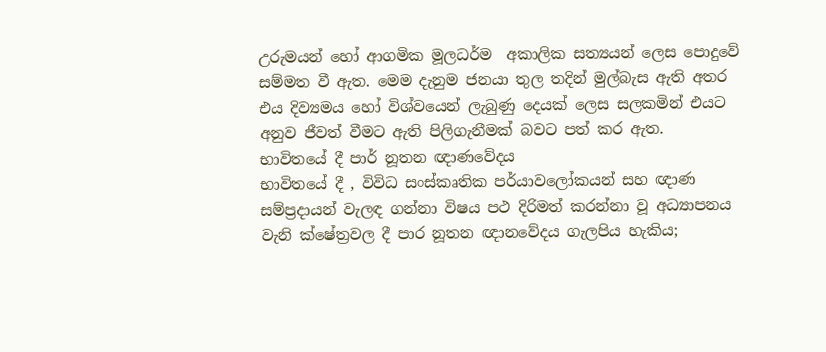උරුමයන් හෝ ආගමික මූලධර්ම  අකාලික සත්‍යයන් ලෙස පොදුවේ සම්මත වී ඇත. මෙම දැනුම ජනයා තුල තදින් මුල්බැස ඇති අතර එය දිව්‍යමය හෝ විශ්වයෙන් ලැබුණු දෙයක් ලෙස සලකමින් එයට අනුව ජීවත් වීමට ඇති පිලිගැනීමක් බවට පත් කර ඇත.
භාවිතයේ දී පාර් නූතන ඥාණවේදය
භාවිතයේ දී , විවිධ සංස්කෘතික පර්යාවලෝකයන් සහ ඥාණ සම්ප්‍රදායන් වැලඳ ගන්නා විෂය පථ දිරිමත් කරන්නා වූ අධ්‍යාපනය වැනි ක්ෂේත්‍රවල දී පාර නූතන ඥානවේදය ගැලපිය හැකිය;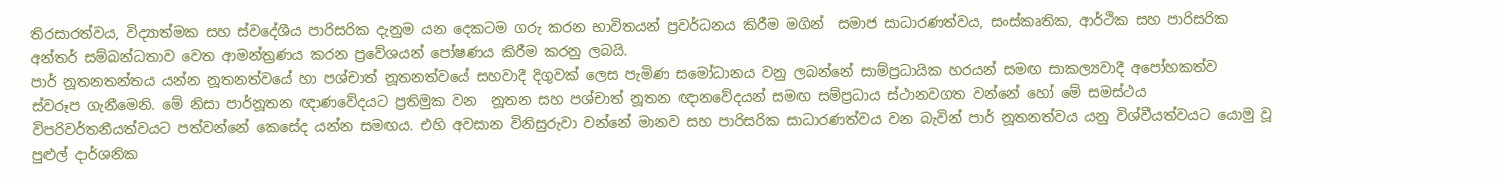තිරසාරත්වය, විද්‍යාත්මක සහ ස්වදේශීය පාරිසරික දැනුම යන දෙකටම ගරු කරන භාවිතයන් ප්‍රවර්ධනය කිරීම මගින්  සමාජ සාධාරණත්වය, සංස්කෘතික, ආර්ථික සහ පාරිසරික අන්තර් සම්බන්ධතාව වෙත ආමන්ත්‍රණය කරන ප්‍රවේශයන් පෝෂණය කිරීම කරනු ලබයි.
පාර් නූතනතන්තය යන්න නූතනත්වයේ හා පශ්චාත් නූතනත්වයේ සහවාදී දිගුවක් ලෙස පැමිණ සමෝධානය වනු ලබන්නේ සාම්ප්‍රධායික හරයන් සමඟ සාකල්‍යවාදී අපෝහකත්ව ස්වරූප ගැනීමෙනි. මේ නිසා පාර්නූතන ඥාණවේදයට ප්‍රතිමුක වන  නූතන සහ පශ්චාත් නූතන ඥානවේදයන් සමඟ සම්ප්‍රධාය ස්ථානවගත වන්නේ හෝ මේ සමස්ථය විපරිවර්තනීයත්වයට පත්වන්නේ කෙසේද යන්න සමඟය. එහි අවසාන විනිසුරුවා වන්නේ මානව සහ පාරිසරික සාධාරණත්වය වන බැවින් පාර් නූතනත්වය යනු විශ්වීයත්වයට යොමු වූ පුළුල් දාර්ශනික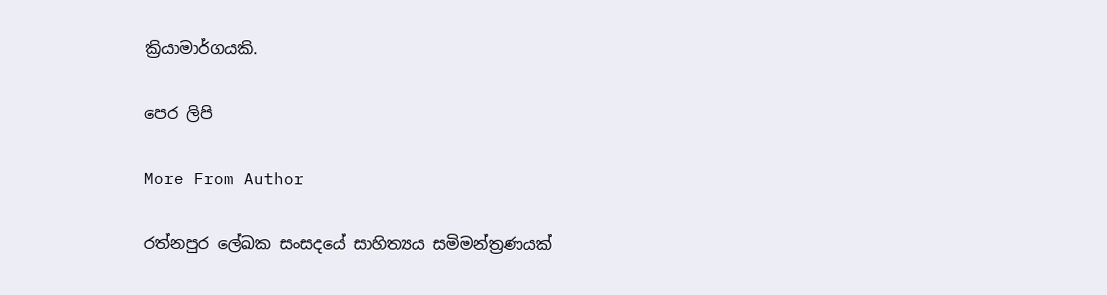ක්‍රියාමාර්ගයකි.

පෙර ලිපි

More From Author

රත්නපුර ලේඛක සංසදයේ සාහිත්‍යය සමිමන්ත්‍රණයක්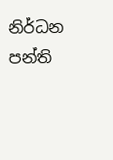නිර්ධන පන්ති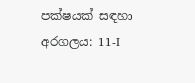පක්ෂයක් සඳහා අරගලය: 11-I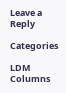Leave a Reply

Categories

LDM Columns